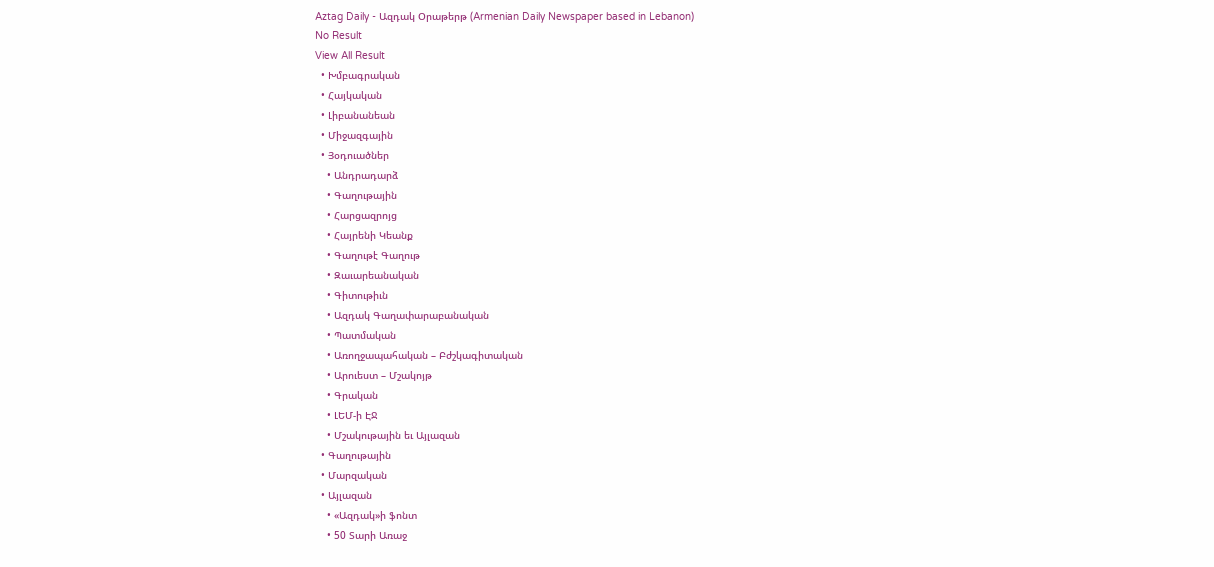Aztag Daily - Ազդակ Օրաթերթ (Armenian Daily Newspaper based in Lebanon)
No Result
View All Result
  • Խմբագրական
  • Հայկական
  • Լիբանանեան
  • Միջազգային
  • Յօդուածներ
    • Անդրադարձ
    • Գաղութային
    • Հարցազրոյց
    • Հայրենի Կեանք
    • Գաղութէ Գաղութ
    • Զաւարեանական
    • Գիտութիւն
    • Ազդակ Գաղափարաբանական
    • Պատմական
    • Առողջապահական – Բժշկագիտական
    • Արուեստ – Մշակոյթ
    • Գրական
    • ԼԵՄ-ի ԷՋ
    • Մշակութային եւ Այլազան
  • Գաղութային
  • Մարզական
  • Այլազան
    • «Ազդակ»ի ֆոնտ
    • 50 Տարի Առաջ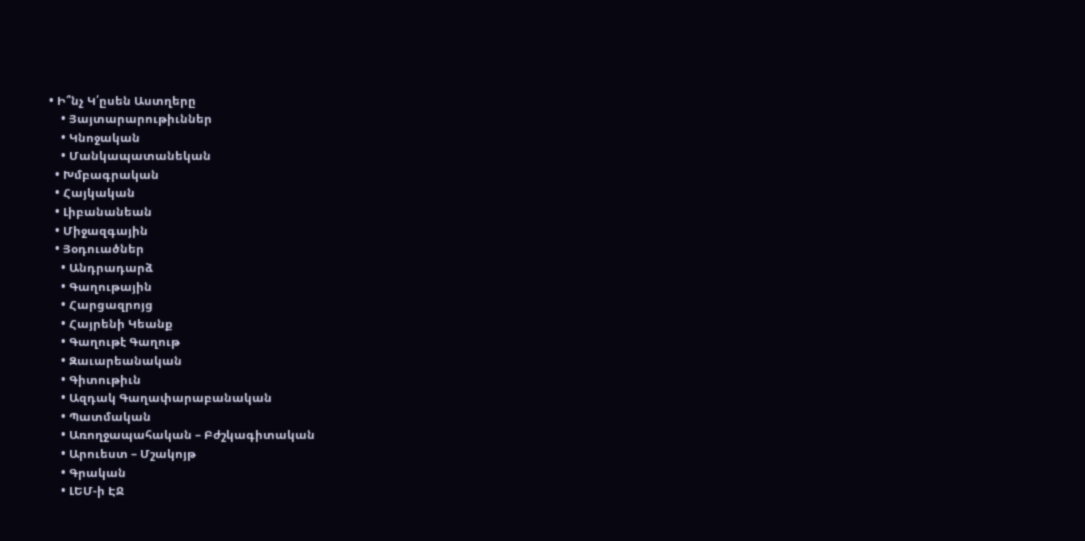• Ի՞նչ Կ՛ըսեն Աստղերը
    • Յայտարարութիւններ
    • Կնոջական
    • Մանկապատանեկան
  • Խմբագրական
  • Հայկական
  • Լիբանանեան
  • Միջազգային
  • Յօդուածներ
    • Անդրադարձ
    • Գաղութային
    • Հարցազրոյց
    • Հայրենի Կեանք
    • Գաղութէ Գաղութ
    • Զաւարեանական
    • Գիտութիւն
    • Ազդակ Գաղափարաբանական
    • Պատմական
    • Առողջապահական – Բժշկագիտական
    • Արուեստ – Մշակոյթ
    • Գրական
    • ԼԵՄ-ի ԷՋ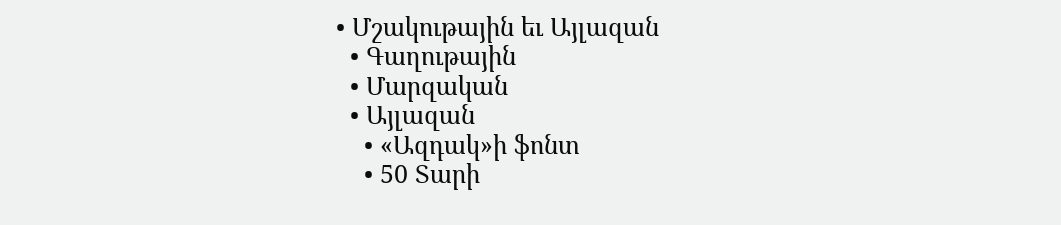• Մշակութային եւ Այլազան
  • Գաղութային
  • Մարզական
  • Այլազան
    • «Ազդակ»ի ֆոնտ
    • 50 Տարի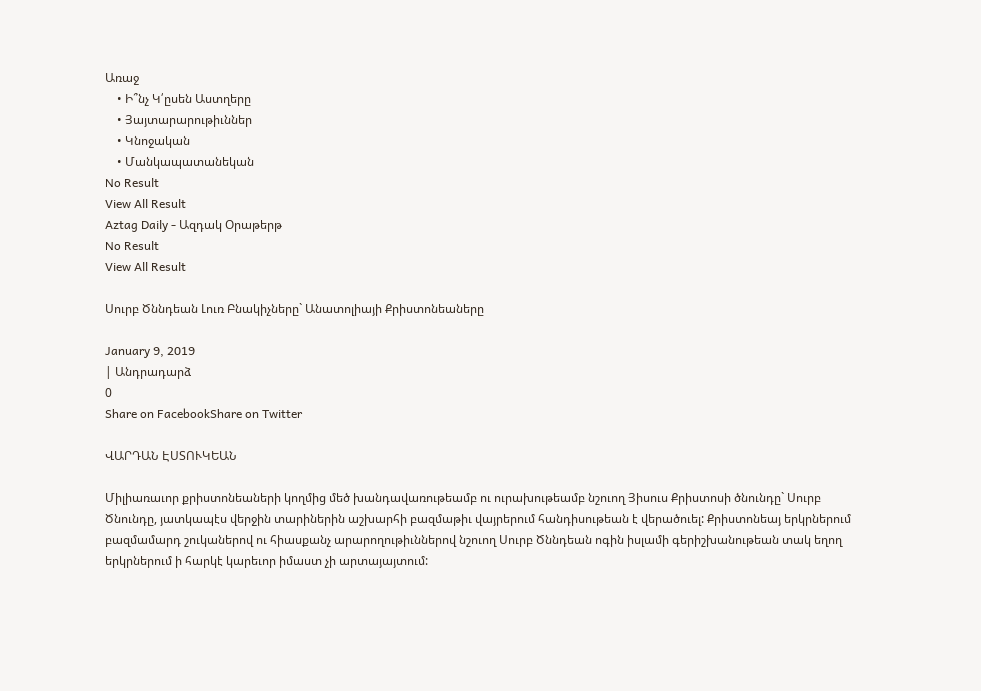Առաջ
    • Ի՞նչ Կ՛ըսեն Աստղերը
    • Յայտարարութիւններ
    • Կնոջական
    • Մանկապատանեկան
No Result
View All Result
Aztag Daily - Ազդակ Օրաթերթ
No Result
View All Result

Սուրբ Ծննդեան Լուռ Բնակիչները` Անատոլիայի Քրիստոնեաները

January 9, 2019
| Անդրադարձ
0
Share on FacebookShare on Twitter

ՎԱՐԴԱՆ ԷՍՏՈՒԿԵԱՆ

Միլիառաւոր քրիստոնեաների կողմից մեծ խանդավառութեամբ ու ուրախութեամբ նշուող Յիսուս Քրիստոսի ծնունդը` Սուրբ Ծնունդը, յատկապէս վերջին տարիներին աշխարհի բազմաթիւ վայրերում հանդիսութեան է վերածուել: Քրիստոնեայ երկրներում բազմամարդ շուկաներով ու հիասքանչ արարողութիւններով նշուող Սուրբ Ծննդեան ոգին իսլամի գերիշխանութեան տակ եղող երկրներում ի հարկէ կարեւոր իմաստ չի արտայայտում: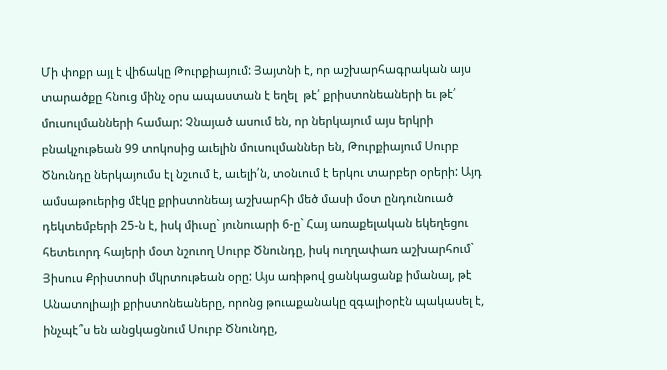Մի փոքր այլ է վիճակը Թուրքիայում: Յայտնի է, որ աշխարհագրական այս տարածքը հնուց մինչ օրս ապաստան է եղել  թէ՛ քրիստոնեաների եւ թէ՛ մուսուլմանների համար: Չնայած ասում են, որ ներկայում այս երկրի բնակչութեան 99 տոկոսից աւելին մուսուլմաններ են, Թուրքիայում Սուրբ Ծնունդը ներկայումս էլ նշւում է, աւելի՛ն, տօնւում է երկու տարբեր օրերի: Այդ ամսաթուերից մէկը քրիստոնեայ աշխարհի մեծ մասի մօտ ընդունուած դեկտեմբերի 25-ն է, իսկ միւսը` յունուարի 6-ը` Հայ առաքելական եկեղեցու հետեւորդ հայերի մօտ նշուող Սուրբ Ծնունդը, իսկ ուղղափառ աշխարհում` Յիսուս Քրիստոսի մկրտութեան օրը: Այս առիթով ցանկացանք իմանալ, թէ Անատոլիայի քրիստոնեաները, որոնց թուաքանակը զգալիօրէն պակասել է, ինչպէ՞ս են անցկացնում Սուրբ Ծնունդը,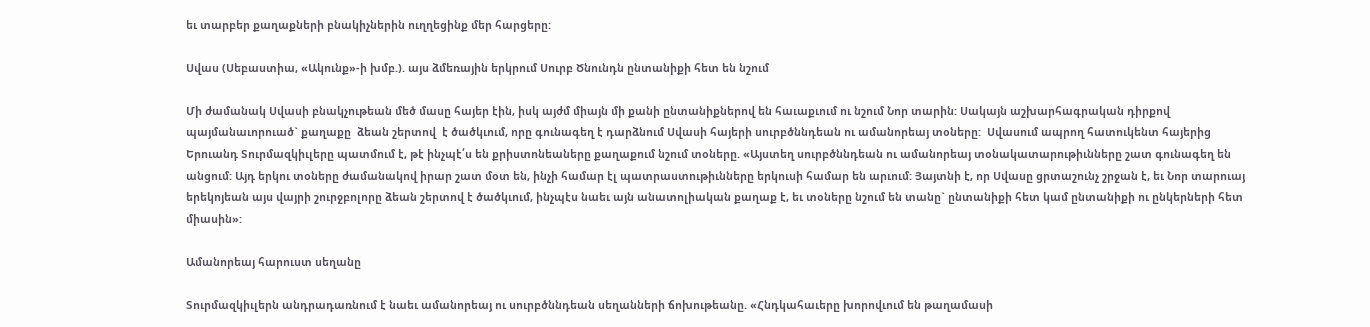եւ տարբեր քաղաքների բնակիչներին ուղղեցինք մեր հարցերը:

Սվաս (Սեբաստիա, «Ակունք»-ի խմբ.). այս ձմեռային երկրում Սուրբ Ծնունդն ընտանիքի հետ են նշում

Մի ժամանակ Սվասի բնակչութեան մեծ մասը հայեր էին, իսկ այժմ միայն մի քանի ընտանիքներով են հաւաքւում ու նշում Նոր տարին: Սակայն աշխարհագրական դիրքով պայմանաւորուած` քաղաքը  ձեան շերտով  է ծածկւում, որը գունագեղ է դարձնում Սվասի հայերի սուրբծննդեան ու ամանորեայ տօները:  Սվասում ապրող հատուկենտ հայերից Երուանդ Տուրմազկիւլերը պատմում է, թէ ինչպէ՛ս են քրիստոնեաները քաղաքում նշում տօները. «Այստեղ սուրբծննդեան ու ամանորեայ տօնակատարութիւնները շատ գունագեղ են անցում: Այդ երկու տօները ժամանակով իրար շատ մօտ են, ինչի համար էլ պատրաստութիւնները երկուսի համար են արւում: Յայտնի է, որ Սվասը ցրտաշունչ շրջան է, եւ Նոր տարուայ երեկոյեան այս վայրի շուրջբոլորը ձեան շերտով է ծածկւում, ինչպէս նաեւ այն անատոլիական քաղաք է, եւ տօները նշում են տանը` ընտանիքի հետ կամ ընտանիքի ու ընկերների հետ միասին»:

Ամանորեայ հարուստ սեղանը

Տուրմազկիւլերն անդրադառնում է նաեւ ամանորեայ ու սուրբծննդեան սեղանների ճոխութեանը. «Հնդկահաւերը խորովւում են թաղամասի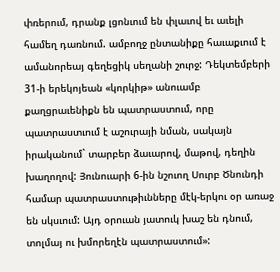փռերում, դրանք լցոնւում են փլաւով եւ աւելի համեղ դառնում. ամբողջ ընտանիքը հաւաքւում է ամանորեայ գեղեցիկ սեղանի շուրջ: Դեկտեմբերի 31-ի երեկոյեան «կորկիթ» անուամբ քաղցրաւենիքն են պատրաստում, որը պատրաստւում է աշուրայի նման, սակայն իրականում` տարբեր ձաւարով, մաթով, դեղին խաղողով: Յունուարի 6-ին նշուող Սուրբ Ծնունդի համար պատրաստութիւնները մէկ-երկու օր առաջ են սկսւում: Այդ օրուան յատուկ խաշ են դնում, տոլմայ ու խմորեղէն պատրաստում»: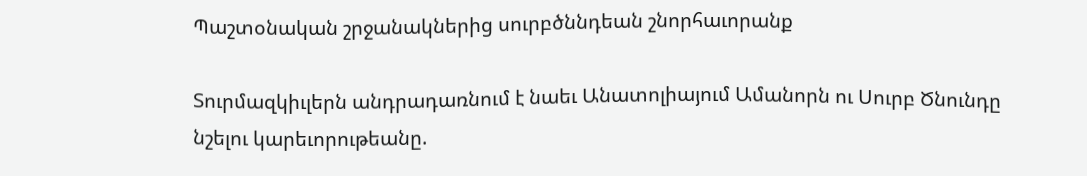Պաշտօնական շրջանակներից սուրբծննդեան շնորհաւորանք

Տուրմազկիւլերն անդրադառնում է նաեւ Անատոլիայում Ամանորն ու Սուրբ Ծնունդը նշելու կարեւորութեանը.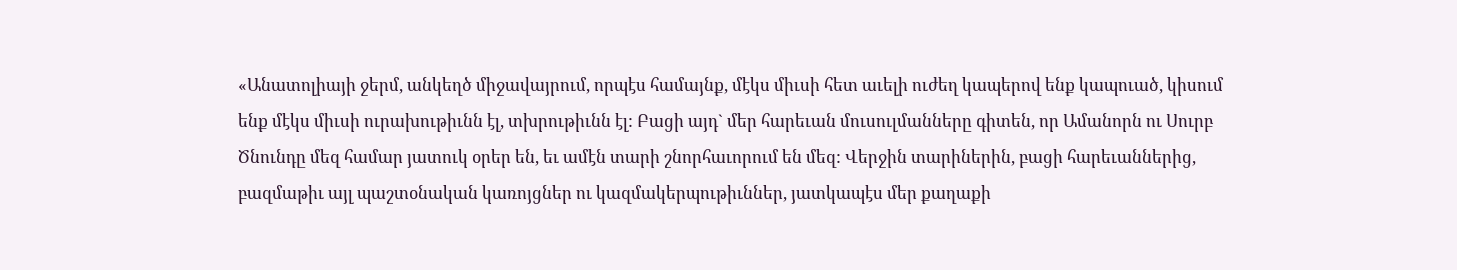«Անատոլիայի ջերմ, անկեղծ միջավայրում, որպէս համայնք, մէկս միւսի հետ աւելի ուժեղ կապերով ենք կապուած, կիսում ենք մէկս միւսի ուրախութիւնն էլ, տխրութիւնն էլ: Բացի այդ` մեր հարեւան մուսուլմանները գիտեն, որ Ամանորն ու Սուրբ Ծնունդը մեզ համար յատուկ օրեր են, եւ ամէն տարի շնորհաւորում են մեզ: Վերջին տարիներին, բացի հարեւաններից, բազմաթիւ այլ պաշտօնական կառոյցներ ու կազմակերպութիւններ, յատկապէս մեր քաղաքի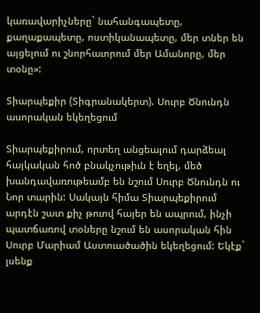կառավարիչները` նահանգապետը, քաղաքապետը, ոստիկանապետը, մեր տներ են այցելում ու շնորհաւորում մեր Ամանորը, մեր տօնը»:

Տիարպեքիր (Տիգրանակերտ). Սուրբ Ծնունդն ասորական եկեղեցում

Տիարպեքիրում, որտեղ անցեալում դարձեալ հայկական հոծ բնակչութիւն է եղել, մեծ խանդավառութեամբ են նշում Սուրբ Ծնունդն ու Նոր տարին: Սակայն հիմա Տիարպեքիրում արդէն շատ քիչ թուով հայեր են ապրում, ինչի պատճառով տօները նշում են ասորական հին Սուրբ Մարիամ Աստուածածին եկեղեցում: Եկէք` լսենք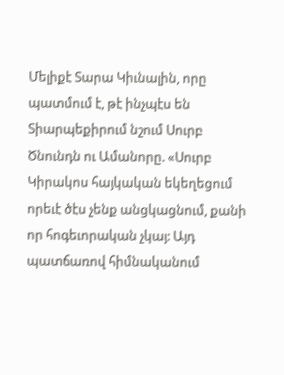Մելիքէ Տարա Կիւնալին, որը պատմում է, թէ ինչպէս են Տիարպեքիրում նշում Սուրբ Ծնունդն ու Ամանորը. «Սուրբ Կիրակոս հայկական եկեղեցում որեւէ ծէս չենք անցկացնում, քանի որ հոգեւորական չկայ: Այդ պատճառով հիմնականում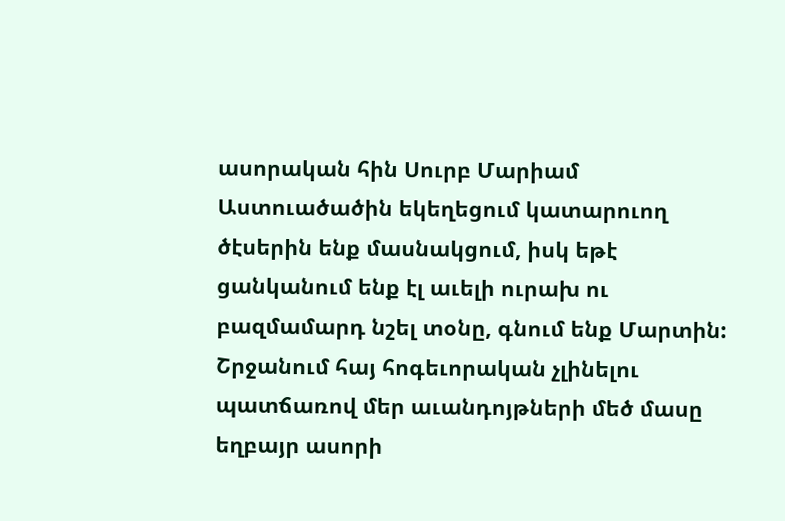ասորական հին Սուրբ Մարիամ Աստուածածին եկեղեցում կատարուող ծէսերին ենք մասնակցում, իսկ եթէ ցանկանում ենք էլ աւելի ուրախ ու բազմամարդ նշել տօնը, գնում ենք Մարտին: Շրջանում հայ հոգեւորական չլինելու պատճառով մեր աւանդոյթների մեծ մասը եղբայր ասորի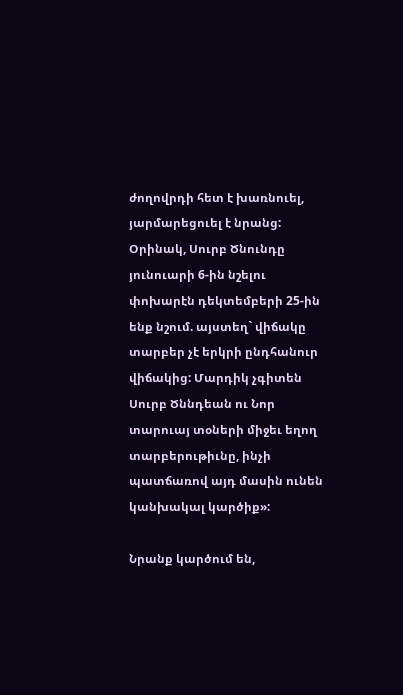ժողովրդի հետ է խառնուել, յարմարեցուել է նրանց: Օրինակ, Սուրբ Ծնունդը յունուարի 6-ին նշելու փոխարէն դեկտեմբերի 25-ին ենք նշում. այստեղ` վիճակը տարբեր չէ երկրի ընդհանուր վիճակից: Մարդիկ չգիտեն Սուրբ Ծննդեան ու Նոր տարուայ տօների միջեւ եղող տարբերութիւնը, ինչի պատճառով այդ մասին ունեն կանխակալ կարծիք»:

Նրանք կարծում են,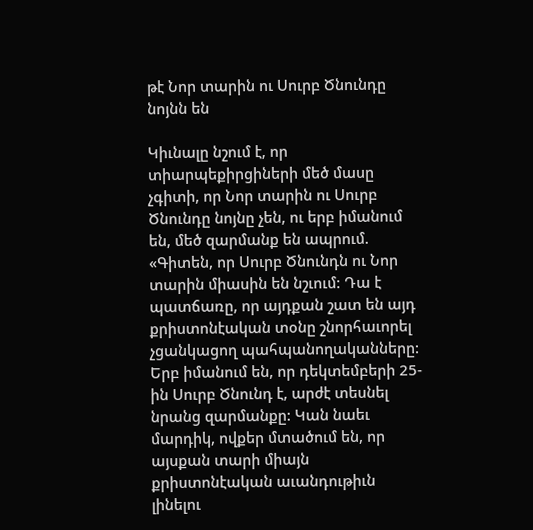թէ Նոր տարին ու Սուրբ Ծնունդը նոյնն են

Կիւնալը նշում է, որ  տիարպեքիրցիների մեծ մասը չգիտի, որ Նոր տարին ու Սուրբ Ծնունդը նոյնը չեն, ու երբ իմանում են, մեծ զարմանք են ապրում. «Գիտեն, որ Սուրբ Ծնունդն ու Նոր տարին միասին են նշւում: Դա է պատճառը, որ այդքան շատ են այդ քրիստոնէական տօնը շնորհաւորել չցանկացող պահպանողականները: Երբ իմանում են, որ դեկտեմբերի 25-ին Սուրբ Ծնունդ է, արժէ տեսնել նրանց զարմանքը: Կան նաեւ մարդիկ, ովքեր մտածում են, որ այսքան տարի միայն քրիստոնէական աւանդութիւն լինելու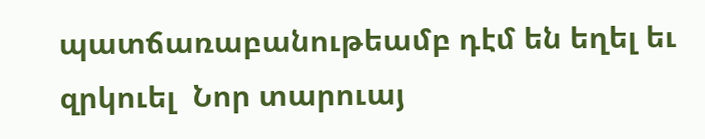պատճառաբանութեամբ դէմ են եղել եւ զրկուել  Նոր տարուայ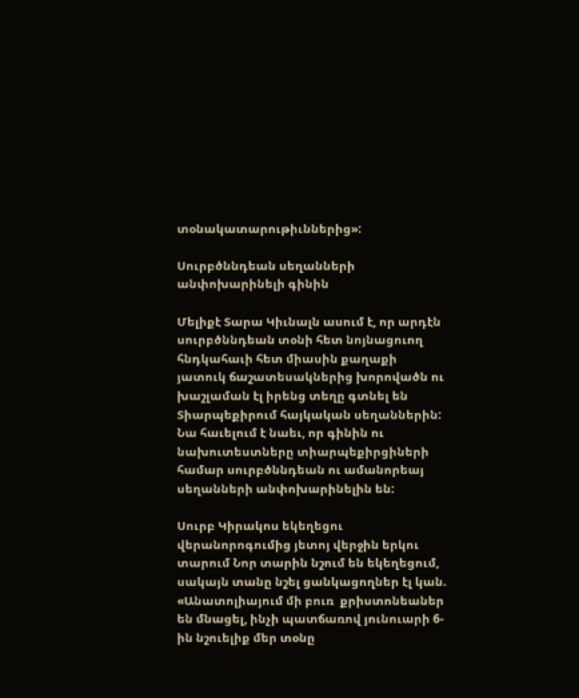տօնակատարութիւններից»:

Սուրբծննդեան սեղանների անփոխարինելի գինին

Մելիքէ Տարա Կիւնալն ասում է, որ արդէն սուրբծննդեան տօնի հետ նոյնացուող հնդկահաւի հետ միասին քաղաքի յատուկ ճաշատեսակներից խորովածն ու խաշլաման էլ իրենց տեղը գտնել են Տիարպեքիրում հայկական սեղաններին: Նա հաւելում է նաեւ, որ գինին ու նախուտեստները տիարպեքիրցիների համար սուրբծննդեան ու ամանորեայ սեղանների անփոխարինելին են:

Սուրբ Կիրակոս եկեղեցու վերանորոգումից յետոյ վերջին երկու տարում Նոր տարին նշում են եկեղեցում, սակայն տանը նշել ցանկացողներ էլ կան. «Անատոլիայում մի բուռ  քրիստոնեաներ են մնացել, ինչի պատճառով յունուարի 6-ին նշուելիք մեր տօնը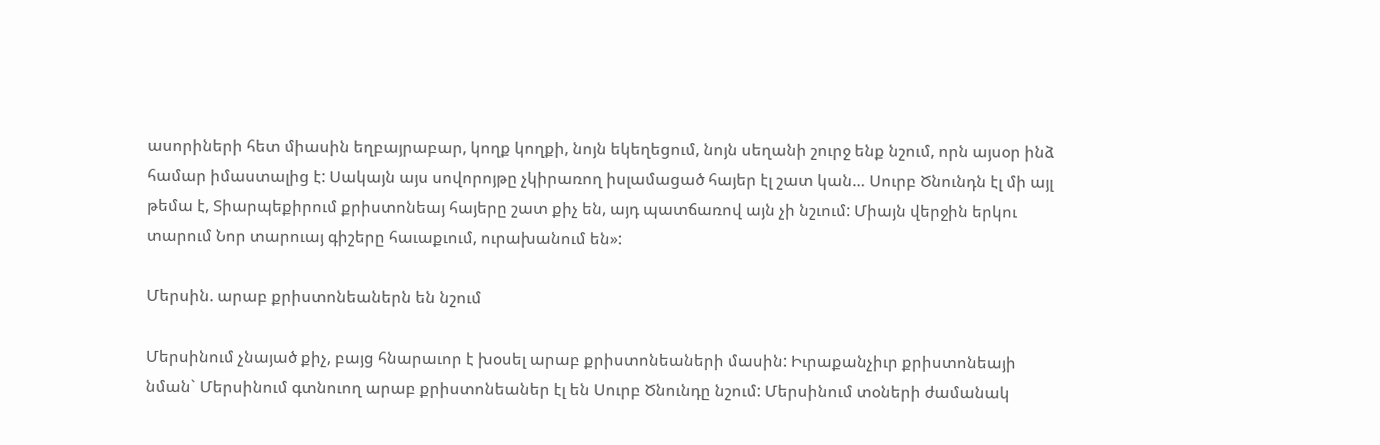ասորիների հետ միասին եղբայրաբար, կողք կողքի, նոյն եկեղեցում, նոյն սեղանի շուրջ ենք նշում, որն այսօր ինձ համար իմաստալից է: Սակայն այս սովորոյթը չկիրառող իսլամացած հայեր էլ շատ կան… Սուրբ Ծնունդն էլ մի այլ թեմա է, Տիարպեքիրում քրիստոնեայ հայերը շատ քիչ են, այդ պատճառով այն չի նշւում: Միայն վերջին երկու տարում Նոր տարուայ գիշերը հաւաքւում, ուրախանում են»:

Մերսին. արաբ քրիստոնեաներն են նշում

Մերսինում չնայած քիչ, բայց հնարաւոր է խօսել արաբ քրիստոնեաների մասին: Իւրաքանչիւր քրիստոնեայի նման` Մերսինում գտնուող արաբ քրիստոնեաներ էլ են Սուրբ Ծնունդը նշում: Մերսինում տօների ժամանակ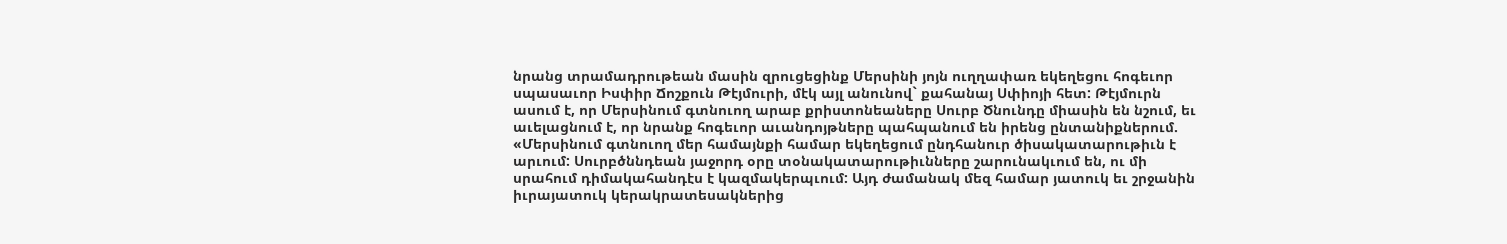նրանց տրամադրութեան մասին զրուցեցինք Մերսինի յոյն ուղղափառ եկեղեցու հոգեւոր սպասաւոր Իսփիր Ճոշքուն Թէյմուրի, մէկ այլ անունով` քահանայ Սփիոյի հետ: Թէյմուրն ասում է, որ Մերսինում գտնուող արաբ քրիստոնեաները Սուրբ Ծնունդը միասին են նշում, եւ աւելացնում է, որ նրանք հոգեւոր աւանդոյթները պահպանում են իրենց ընտանիքներում. «Մերսինում գտնուող մեր համայնքի համար եկեղեցում ընդհանուր ծիսակատարութիւն է արւում: Սուրբծննդեան յաջորդ օրը տօնակատարութիւնները շարունակւում են, ու մի սրահում դիմակահանդէս է կազմակերպւում: Այդ ժամանակ մեզ համար յատուկ եւ շրջանին իւրայատուկ կերակրատեսակներից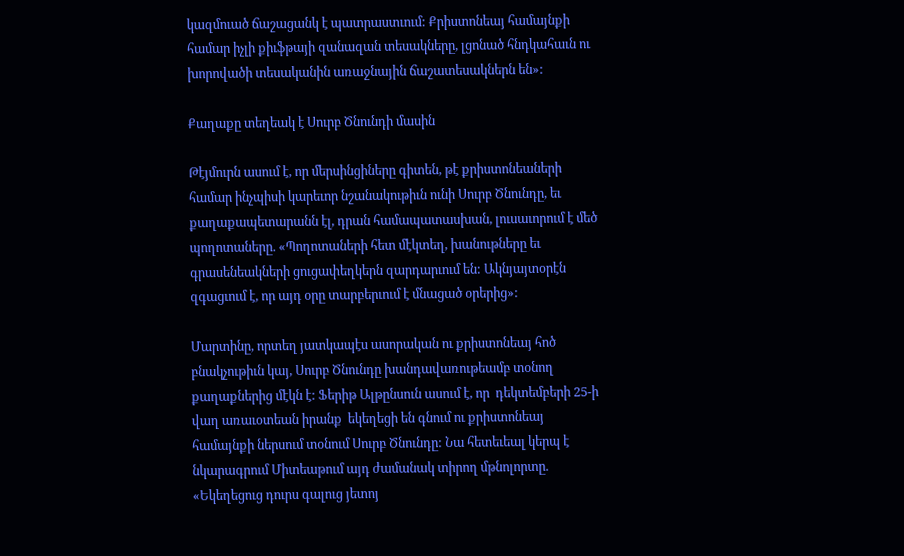կազմուած ճաշացանկ է պատրաստւում: Քրիստոնեայ համայնքի համար իչլի քիւֆթայի զանազան տեսակները, լցոնած հնդկահաւն ու խորովածի տեսականին առաջնային ճաշատեսակներն են»:

Քաղաքը տեղեակ է Սուրբ Ծնունդի մասին

Թէյմուրն ասում է, որ մերսինցիները գիտեն, թէ քրիստոնեաների համար ինչպիսի կարեւոր նշանակութիւն ունի Սուրբ Ծնունդը, եւ քաղաքապետարանն էլ, դրան համապատասխան, լուսաւորում է մեծ պողոտաները. «Պողոտաների հետ մէկտեղ, խանութները եւ գրասենեակների ցուցափեղկերն զարդարւում են: Ակնյայտօրէն զգացւում է, որ այդ օրը տարբերւում է մնացած օրերից»:

Մարտինը, որտեղ յատկապէս ասորական ու քրիստոնեայ հոծ բնակչութիւն կայ, Սուրբ Ծնունդը խանդավառութեամբ տօնող քաղաքներից մէկն է: Ֆերիթ Ալթընսուն ասում է, որ  դեկտեմբերի 25-ի վաղ առաւօտեան իրանք  եկեղեցի են գնում ու քրիստոնեայ համայնքի ներսում տօնում Սուրբ Ծնունդը: Նա հետեւեալ կերպ է նկարագրում Միտեաթում այդ ժամանակ տիրող մթնոլորտը. «Եկեղեցուց դուրս գալուց յետոյ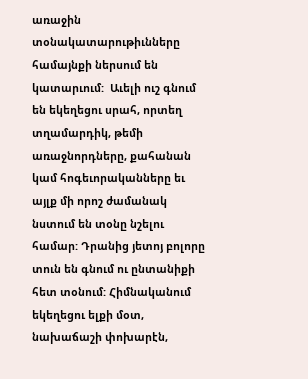առաջին տօնակատարութիւնները համայնքի ներսում են կատարւում:  Աւելի ուշ գնում են եկեղեցու սրահ, որտեղ  տղամարդիկ, թեմի առաջնորդները, քահանան կամ հոգեւորականները եւ այլք մի որոշ ժամանակ նստում են տօնը նշելու համար: Դրանից յետոյ բոլորը տուն են գնում ու ընտանիքի հետ տօնում: Հիմնականում եկեղեցու ելքի մօտ, նախաճաշի փոխարէն,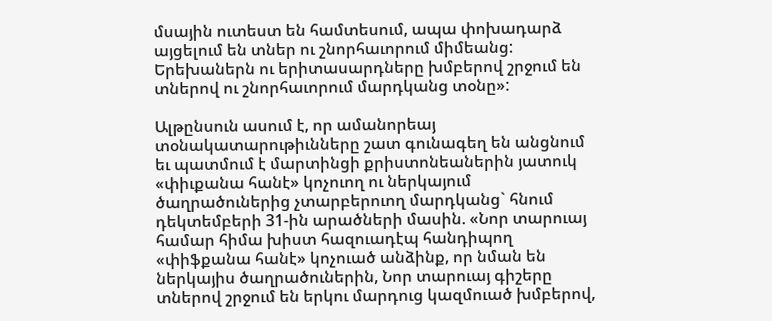մսային ուտեստ են համտեսում, ապա փոխադարձ այցելում են տներ ու շնորհաւորում միմեանց: Երեխաներն ու երիտասարդները խմբերով շրջում են տներով ու շնորհաւորում մարդկանց տօնը»:

Ալթընսուն ասում է, որ ամանորեայ տօնակատարութիւնները շատ գունագեղ են անցնում եւ պատմում է մարտինցի քրիստոնեաներին յատուկ «փիւքանա հանէ» կոչուող ու ներկայում ծաղրածուներից չտարբերուող մարդկանց` հնում դեկտեմբերի 31-ին արածների մասին. «Նոր տարուայ համար հիմա խիստ հազուադէպ հանդիպող «փիֆքանա հանէ» կոչուած անձինք, որ նման են ներկայիս ծաղրածուներին, Նոր տարուայ գիշերը տներով շրջում են երկու մարդուց կազմուած խմբերով,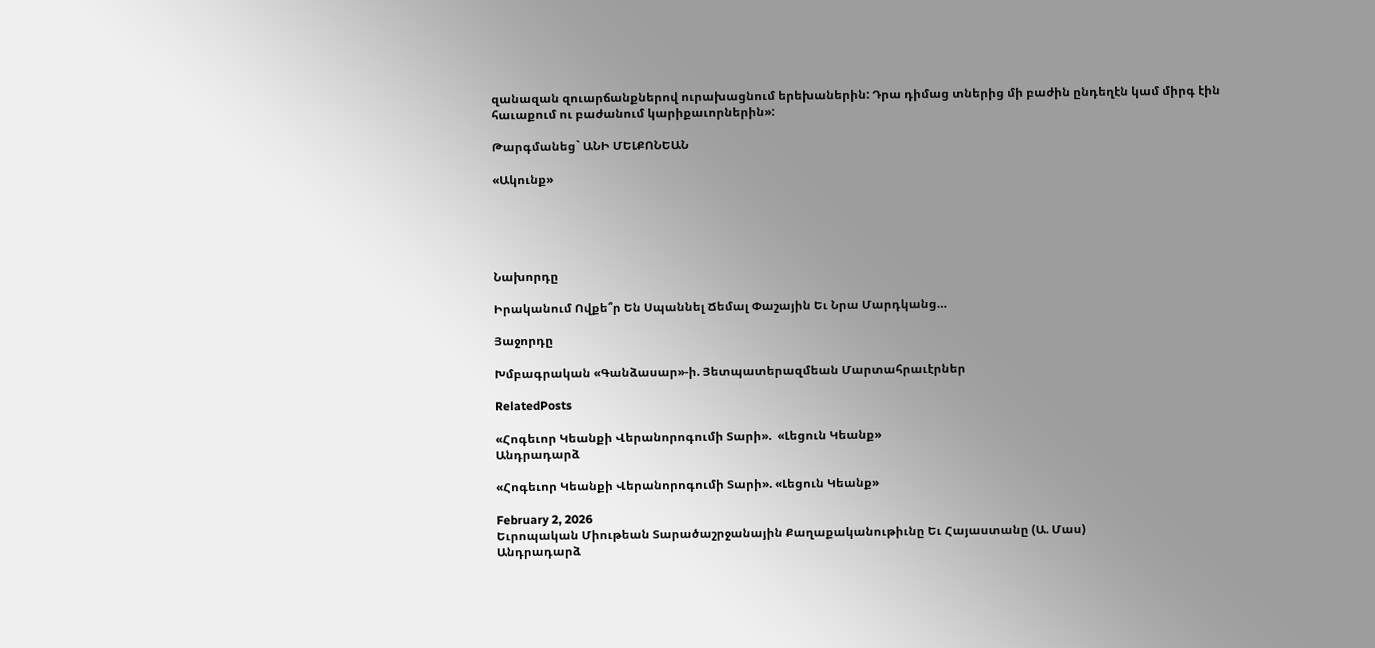զանազան զուարճանքներով ուրախացնում երեխաներին: Դրա դիմաց տներից մի բաժին ընդեղէն կամ միրգ էին հաւաքում ու բաժանում կարիքաւորներին»:

Թարգմանեց` ԱՆԻ ՄԵԼՔՈՆԵԱՆ

«Ակունք»





Նախորդը

Իրականում Ովքե՞ր Են Սպաննել Ճեմալ Փաշային Եւ Նրա Մարդկանց…

Յաջորդը

Խմբագրական «Գանձասար»-ի. Յետպատերազմեան Մարտահրաւէրներ

RelatedPosts

«Հոգեւոր Կեանքի Վերանորոգումի Տարի».  «Լեցուն Կեանք»
Անդրադարձ

«Հոգեւոր Կեանքի Վերանորոգումի Տարի». «Լեցուն Կեանք»

February 2, 2026
Եւրոպական Միութեան Տարածաշրջանային Քաղաքականութիւնը Եւ Հայաստանը (Ա. Մաս)
Անդրադարձ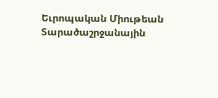Եւրոպական Միութեան Տարածաշրջանային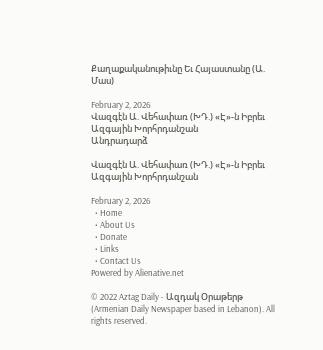Քաղաքականութիւնը Եւ Հայաստանը (Ա. Մաս)

February 2, 2026
Վազգէն Ա. Վեհափառ (ԽԴ.) «Է»-ն Իբրեւ Ազգային Խորհրդանշան
Անդրադարձ

Վազգէն Ա. Վեհափառ (ԽԴ.) «Է»-ն Իբրեւ Ազգային Խորհրդանշան

February 2, 2026
  • Home
  • About Us
  • Donate
  • Links
  • Contact Us
Powered by Alienative.net

© 2022 Aztag Daily - Ազդակ Օրաթերթ (Armenian Daily Newspaper based in Lebanon). All rights reserved.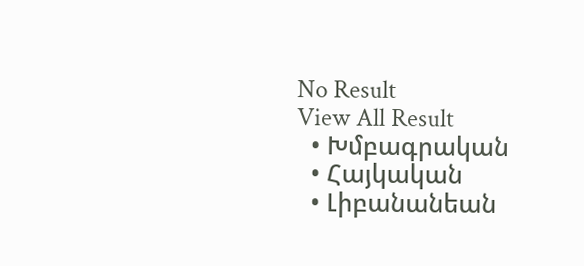No Result
View All Result
  • Խմբագրական
  • Հայկական
  • Լիբանանեան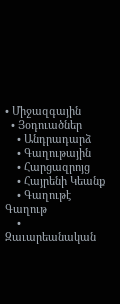• Միջազգային
  • Յօդուածներ
    • Անդրադարձ
    • Գաղութային
    • Հարցազրոյց
    • Հայրենի Կեանք
    • Գաղութէ Գաղութ
    • Զաւարեանական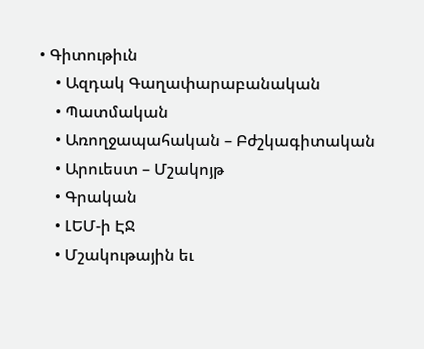• Գիտութիւն
    • Ազդակ Գաղափարաբանական
    • Պատմական
    • Առողջապահական – Բժշկագիտական
    • Արուեստ – Մշակոյթ
    • Գրական
    • ԼԵՄ-ի ԷՋ
    • Մշակութային եւ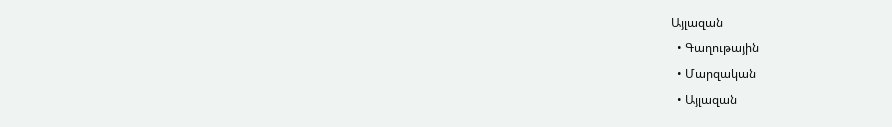Այլազան
  • Գաղութային
  • Մարզական
  • Այլազան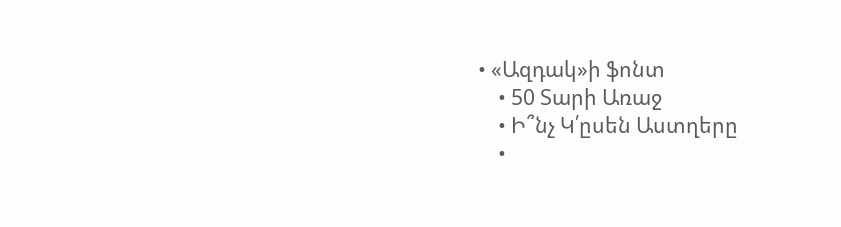• «Ազդակ»ի ֆոնտ
    • 50 Տարի Առաջ
    • Ի՞նչ Կ՛ըսեն Աստղերը
    •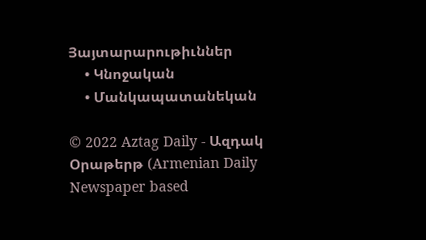Յայտարարութիւններ
    • Կնոջական
    • Մանկապատանեկան

© 2022 Aztag Daily - Ազդակ Օրաթերթ (Armenian Daily Newspaper based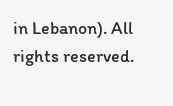in Lebanon). All rights reserved.